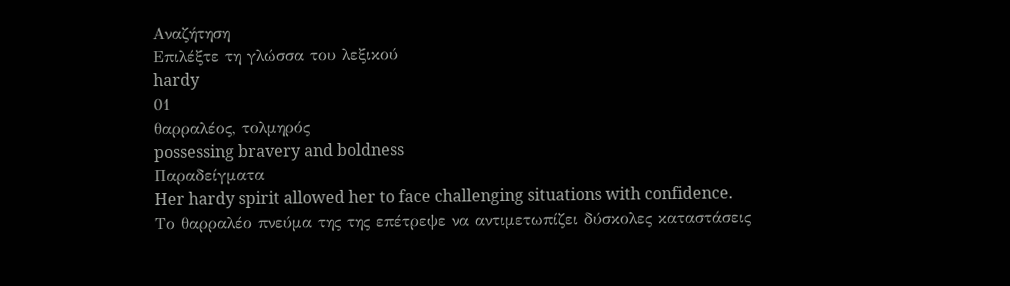Αναζήτηση
Επιλέξτε τη γλώσσα του λεξικού
hardy
01
θαρραλέος, τολμηρός
possessing bravery and boldness
Παραδείγματα
Her hardy spirit allowed her to face challenging situations with confidence.
Το θαρραλέο πνεύμα της της επέτρεψε να αντιμετωπίζει δύσκολες καταστάσεις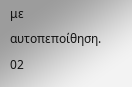με αυτοπεποίθηση.
02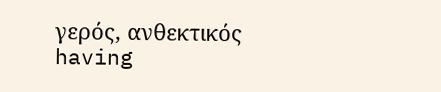γερός, ανθεκτικός
having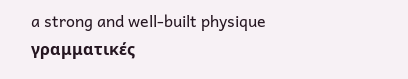a strong and well-built physique
γραμματικές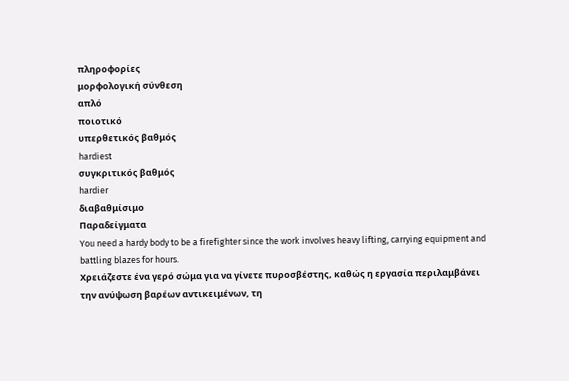πληροφορίες
μορφολογική σύνθεση
απλό
ποιοτικό
υπερθετικός βαθμός
hardiest
συγκριτικός βαθμός
hardier
διαβαθμίσιμο
Παραδείγματα
You need a hardy body to be a firefighter since the work involves heavy lifting, carrying equipment and battling blazes for hours.
Χρειάζεστε ένα γερό σώμα για να γίνετε πυροσβέστης, καθώς η εργασία περιλαμβάνει την ανύψωση βαρέων αντικειμένων, τη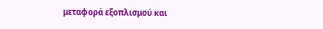μεταφορά εξοπλισμού και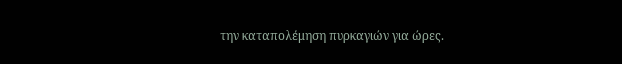την καταπολέμηση πυρκαγιών για ώρες.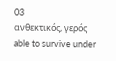03
ανθεκτικός, γερός
able to survive under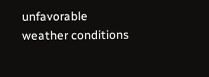unfavorable weather conditions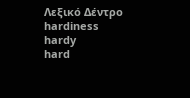Λεξικό Δέντρο
hardiness
hardy
hard